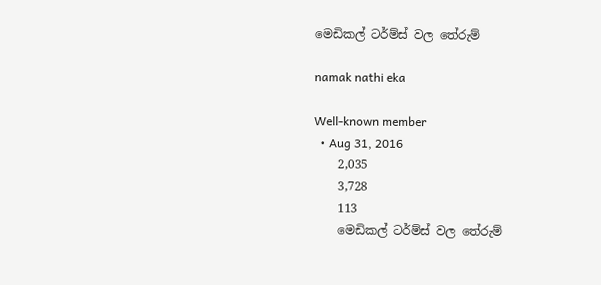මෙඩිකල් ටර්ම්ස් වල තේරුම්

namak nathi eka

Well-known member
  • Aug 31, 2016
    2,035
    3,728
    113
    මෙඩිකල් ටර්ම්ස් වල තේරුම්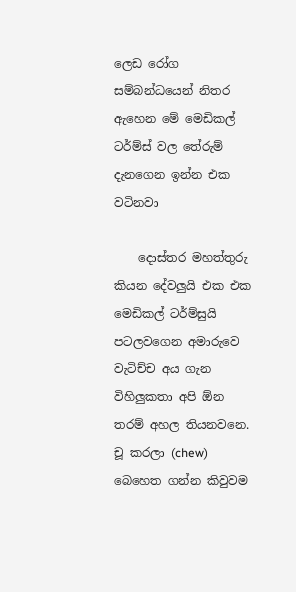ලෙඩ රෝග සම්බන්ධයෙන් නිතර ඇහෙන මේ මෙඩිකල් ටර්ම්ස් වල තේරුම් දැනගෙන ඉන්න එක වටිනවා

    දොස්තර මහත්තුරු කියන දේවලුයි එක එක මෙඩිකල් ටර්ම්සුයි පටලවගෙන අමාරුවෙ වැටිච්ච අය ගැන විහිලුකතා අපි ඕන තරම් අහල තියනවනෙ. චූ කරලා (chew) බෙහෙත ගන්න කිවුවම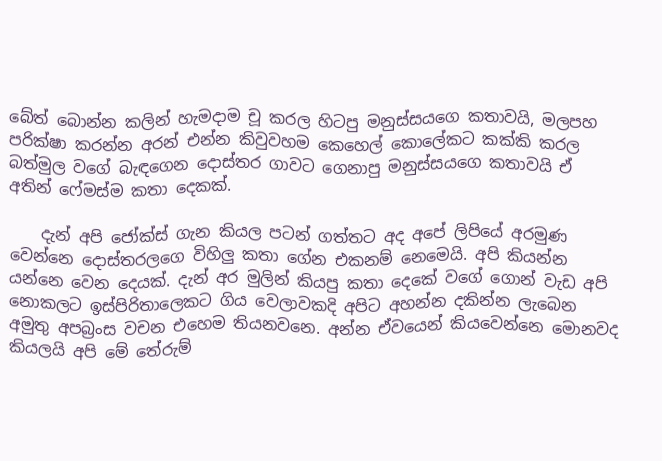බේත් බොන්න කලින් හැමදාම චූ කරල හිටපු මනුස්සයගෙ කතාවයි, මලපහ පරික්ෂා කරන්න අරන් එන්න කිවුවහම කෙහෙල් කොලේකට කක්කි කරල බත්මුල වගේ බැඳගෙන දොස්තර ගාවට ගෙනාපු මනුස්සයගෙ කතාවයි ඒ අතින් ෆේමස්ම කතා දෙකක්.

    දැන් අපි ජෝක්ස් ගැන කියල පටන් ගත්තට අද අපේ ලිපියේ අරමුණ වෙන්නෙ දොස්තරලගෙ විහිලු කතා ගේන එකනම් නෙමෙයි. අපි කියන්න යන්නෙ වෙන දෙයක්. දැන් අර මුලින් කියපු කතා දෙකේ වගේ ගොන් වැඩ අපි නොකලට ඉස්පිරිතාලෙකට ගිය වෙලාවකදි අපිට අහන්න දකින්න ලැබෙන අමුතු අපබ්‍රංස වචන එහෙම තියනවනෙ. අන්න ඒවයෙන් කියවෙන්නෙ මොනවද කියලයි අපි මේ තේරුම්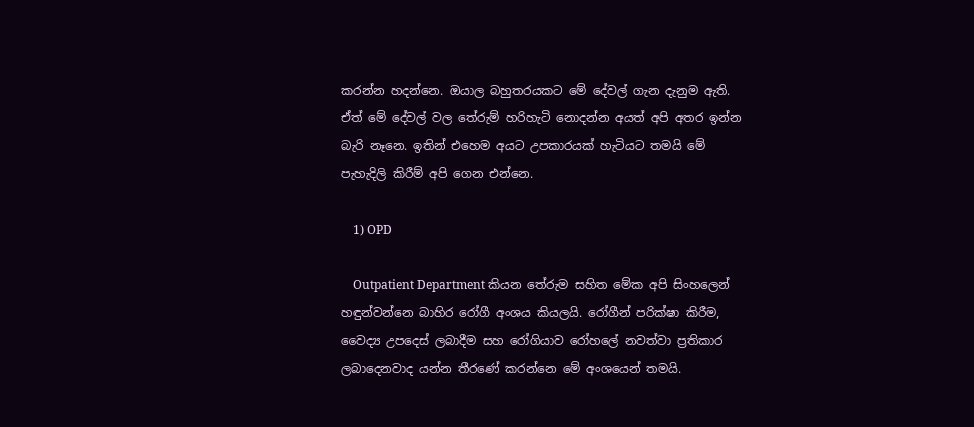කරන්න හදන්නෙ. ඔයාල බහුතරයකට මේ දේවල් ගැන දැනුම ඇති. ඒත් මේ දේවල් වල තේරුම් හරිහැටි නොදන්න අයත් අපි අතර ඉන්න බැරි නෑනෙ. ඉතින් එහෙම අයට උපකාරයක් හැටියට තමයි මේ පැහැදිලි කිරීම් අපි ගෙන එන්නෙ.

    1) OPD

    Outpatient Department කියන තේරුම සහිත මේක අපි සිංහලෙන් හඳුන්වන්නෙ බාහිර රෝගී අංශය කියලයි. රෝගීන් පරික්ෂා කිරීම, වෛද්‍ය උපදෙස් ලබාදීම සහ රෝගියාව රෝහලේ නවත්වා ප්‍රතිකාර ලබාදෙනවාද යන්න තීරණේ කරන්නෙ මේ අංශයෙන් තමයි.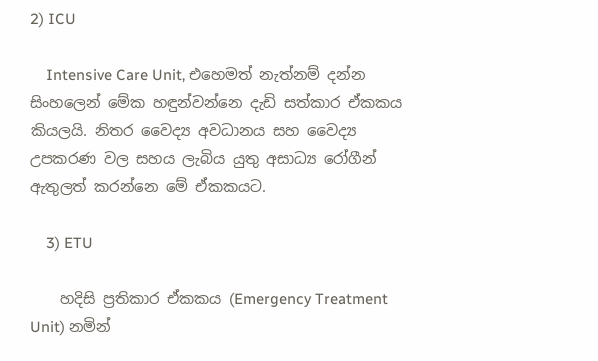2) ICU

    Intensive Care Unit, එහෙමත් නැත්නම් දන්න සිංහලෙන් මේක හඳුන්වන්නෙ දැඩි සත්කාර ඒකකය කියලයි. නිතර වෛද්‍ය අවධානය සහ වෛද්‍ය උපකරණ වල සහය ලැබිය යුතු අසාධ්‍ය රෝගීන් ඇතුලත් කරන්නෙ මේ ඒකකයට.

    3) ETU

    හදිසි ප්‍රතිකාර ඒකකය (Emergency Treatment Unit) නමින්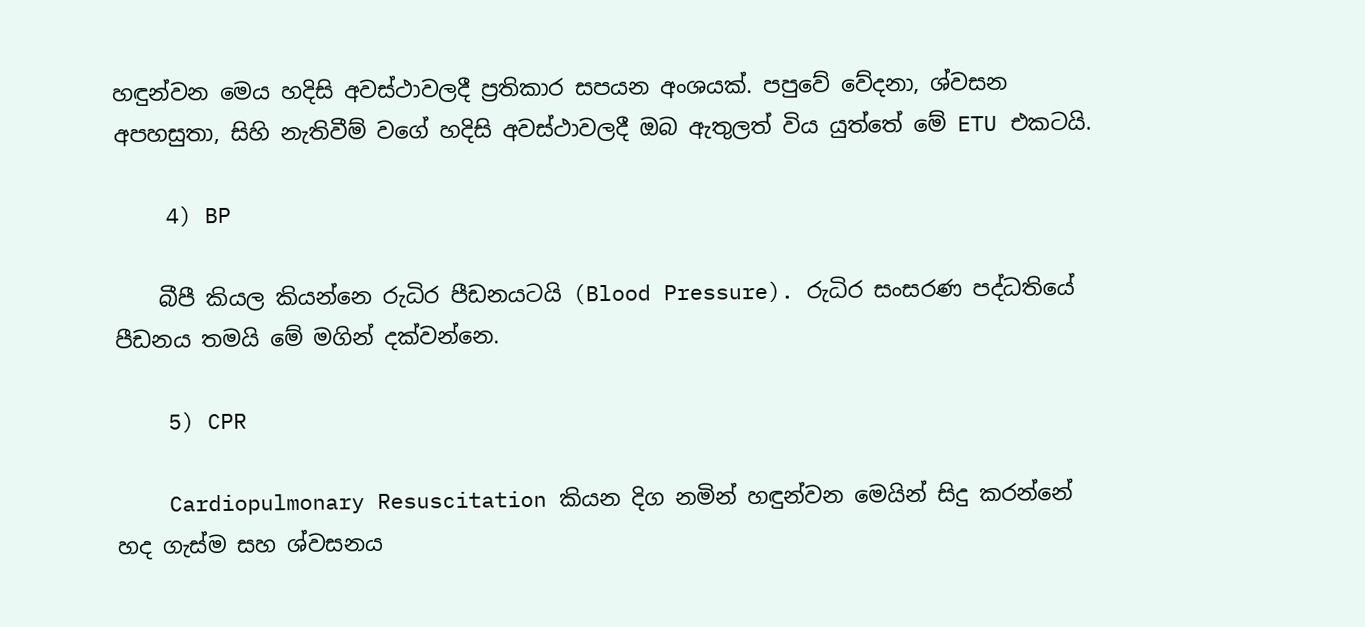හඳුන්වන මෙය හදිසි අවස්ථාවලදී ප්‍රතිකාර සපයන අංශයක්. පපුවේ වේදනා, ශ්වසන අපහසුතා, සිහි නැතිවීම් වගේ හදිසි අවස්ථාවලදී ඔබ ඇතුලත් විය යුත්තේ මේ ETU එකටයි.

    4) BP

    බීපී කියල කියන්නෙ රුධිර පීඩනයටයි (Blood Pressure). රුධිර සංසරණ පද්ධතියේ පීඩනය තමයි මේ මගින් දක්වන්නෙ.

    5) CPR

    Cardiopulmonary Resuscitation කියන දිග නමින් හඳුන්වන මෙයින් සිදු කරන්නේ හද ගැස්ම සහ ශ්වසනය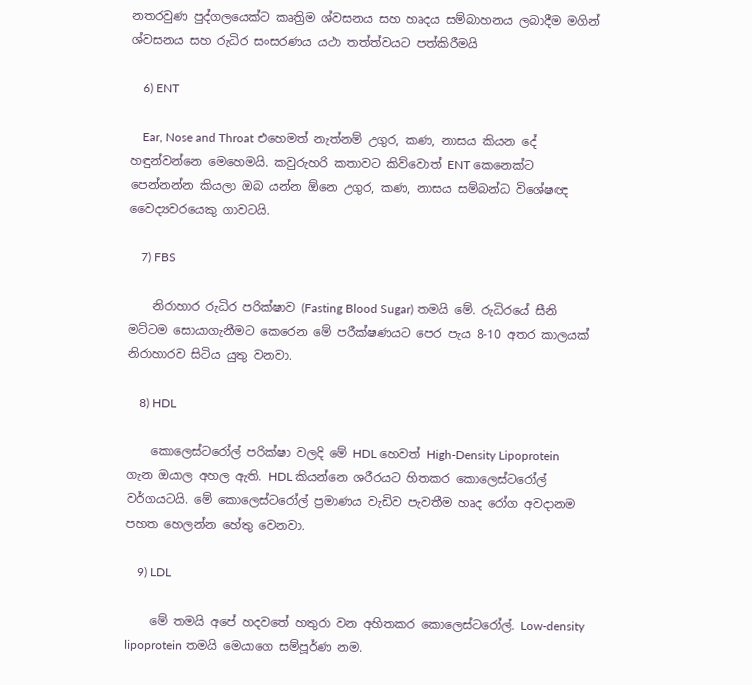නතරවුණ පුද්ගලයෙක්ට කෘත්‍රිම ශ්වසනය සහ හෘදය සම්බාහනය ලබාදීම මගින් ශ්වසනය සහ රුධිර සංසරණය යථා තත්ත්වයට පත්කිරීමයි

    6) ENT

    Ear, Nose and Throat එහෙමත් නැත්නම් උගුර, කණ, නාසය කියන දේ හඳුන්වන්නෙ මෙහෙමයි. කවුරුහරි කතාවට කිව්වොත් ENT කෙනෙක්ට පෙන්නන්න කියලා ඔබ යන්න ඕනෙ උගුර, කණ, නාසය සම්බන්ධ විශේෂඥ වෛද්‍යවරයෙකු ගාවටයි.

    7) FBS

    නිරාහාර රුධිර පරික්ෂාව (Fasting Blood Sugar) තමයි මේ. රුධිරයේ සීනි මට්ටම සොයාගැනීමට කෙරෙන මේ පරීක්ෂණයට පෙර පැය 8-10 අතර කාලයක් නිරාහාරව සිටිය යුතු වනවා.

    8) HDL

    කොලෙස්ටරෝල් පරික්ෂා වලදි මේ HDL හෙවත් High-Density Lipoprotein ගැන ඔයාල අහල ඇති. HDL කියන්නෙ ශරීරයට හිතකර කොලෙස්ටරෝල් වර්ගයටයි. මේ කොලෙස්ටරෝල් ප්‍රමාණය වැඩිව පැවතීම හෘද රෝග අවදානම පහත හෙලන්න හේතු වෙනවා.

    9) LDL

    මේ තමයි අපේ හදවතේ හතුරා වන අහිතකර කොලෙස්ටරෝල්. Low-density lipoprotein තමයි මෙයාගෙ සම්පූර්ණ නම.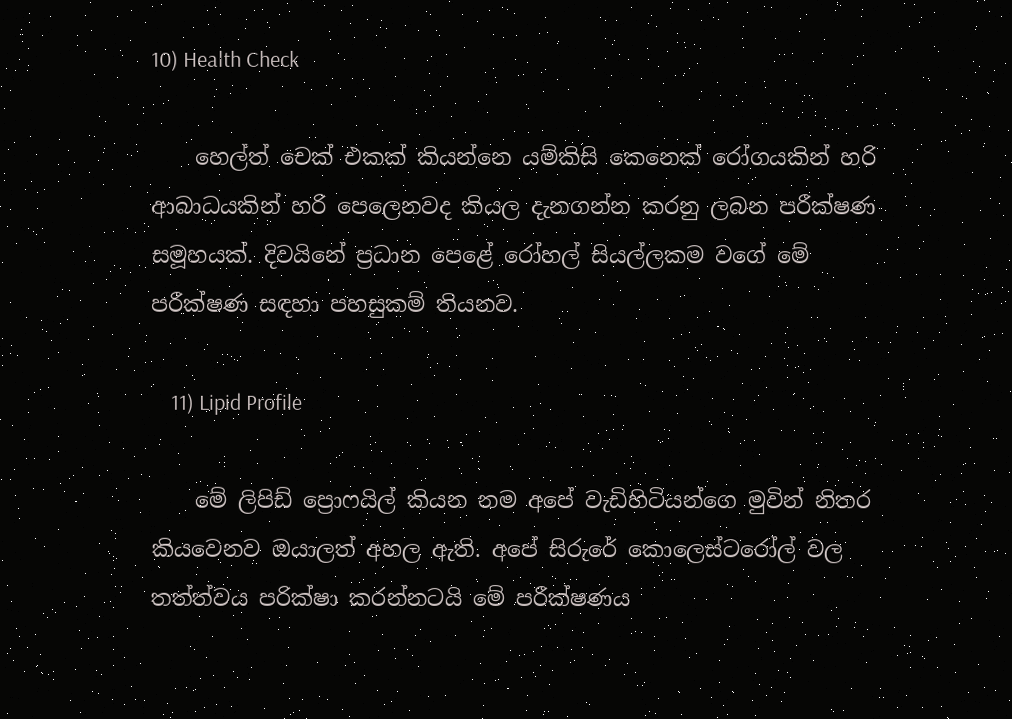10) Health Check

    හෙල්ත් චෙක් එකක් කියන්නෙ යම්කිසි කෙනෙක් රෝගයකින් හරි ආබාධයකින් හරි පෙලෙනවද කියල දැනගන්න කරනු ලබන පරීක්ෂණ සමූහයක්. දිවයිනේ ප්‍රධාන පෙළේ රෝහල් සියල්ලකම වගේ මේ පරීක්ෂණ සඳහා පහසුකම් තියනව.

    11) Lipid Profile

    මේ ලිපිඩ් ප්‍රොෆයිල් කියන නම අපේ වැඩිහිටියන්ගෙ මුවින් නිතර කියවෙනව ඔයාලත් අහල ඇති. අපේ සිරුරේ කොලෙස්ටරෝල් වල තත්ත්වය පරික්ෂා කරන්නටයි මේ පරීක්ෂණය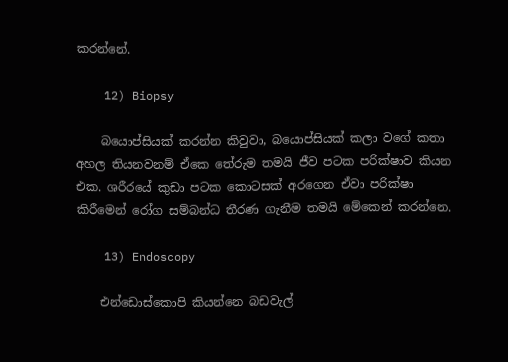කරන්නේ.

    12) Biopsy

    බයොප්සියක් කරන්න කිවුවා, බයොප්සියක් කලා වගේ කතා අහල තියනවනම් ඒකෙ තේරුම තමයි ජීව පටක පරික්ෂාව කියන එක. ශරීරයේ කුඩා පටක කොටසක් අරගෙන ඒවා පරික්ෂා කිරීමෙන් රෝග සම්බන්ධ තීරණ ගැනීම තමයි මේකෙන් කරන්නෙ.

    13) Endoscopy

    එන්ඩොස්කොපි කියන්නෙ බඩවැල්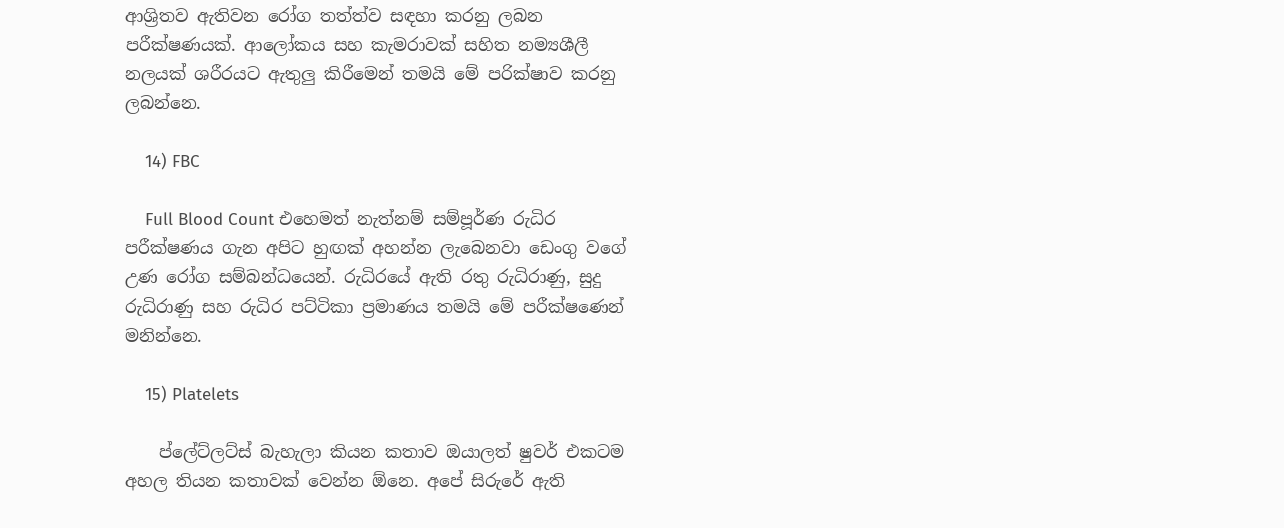ආශ්‍රිතව ඇතිවන රෝග තත්ත්ව සඳහා කරනු ලබන පරීක්ෂණයක්. ආලෝකය සහ කැමරාවක් සහිත නම්‍යශීලී නලයක් ශරීරයට ඇතුලු කිරීමෙන් තමයි මේ පරික්ෂාව කරනු ලබන්නෙ‍.

    14) FBC

    Full Blood Count එහෙමත් නැත්නම් සම්පූර්ණ රුධිර පරීක්ෂණය ගැන අපිට හුඟක් අහන්න ලැබෙනවා ඩෙංගු වගේ උණ රෝග සම්බන්ධයෙන්. රුධිරයේ ඇති රතු රුධිරාණු, සුදු රුධිරාණු සහ රුධිර පට්ටිකා ප්‍රමාණය තමයි මේ පරීක්ෂණෙන් මනින්නෙ.

    15) Platelets

    ප්ලේට්ලට්ස් බැහැලා කියන කතාව ඔයාලත් ෂුවර් එකටම අහල තියන කතාවක් වෙන්න ඕනෙ. අපේ සිරුරේ ඇති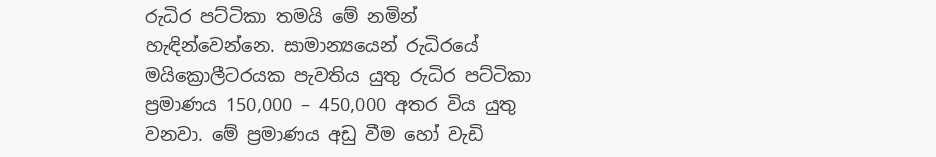රුධිර පට්ටිකා තමයි මේ නමින් හැඳින්වෙන්නෙ. සාමාන්‍යයෙන් රුධිරයේ මයික්‍රොලීටරයක පැවතිය යුතු රුධිර පට්ටිකා ප්‍රමාණය 150,000 – 450,000 අතර විය යුතු වනවා. මේ ප්‍රමාණය අඩු වීම හෝ වැඩි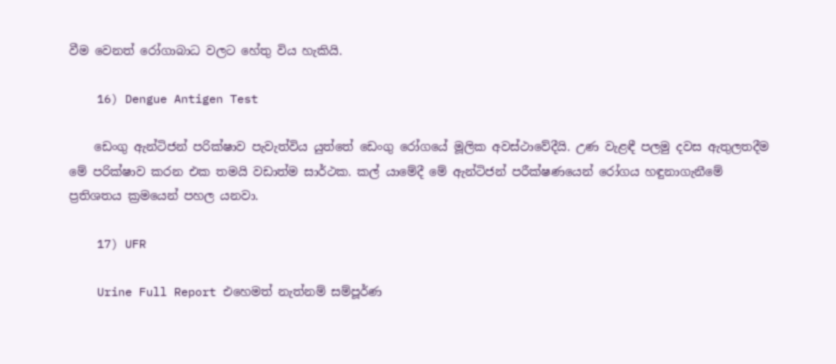වීම වෙනත් රෝගාබාධ වලට හේතු විය හැකියි.

    16) Dengue Antigen Test

    ඩෙංගු ඇන්ටිජන් පරික්ෂාව පැවැත්විය යුත්තේ ඩෙංගු රෝගයේ මූලික අවස්ථාවේදීයි. උණ වැළඳී පලමු දවස ඇතුලතදීම මේ පරික්ෂාව කරන එක තමයි වඩාත්ම සාර්ථක. කල් යාමේදී මේ ඇන්ටිජන් පරීක්ෂණයෙන් රෝගය හඳුනාගැනීමේ ප්‍රතිශතය ක්‍රමයෙන් පහල යනවා.

    17) UFR

    Urine Full Report එහෙමත් නැත්නම් සම්පූර්ණ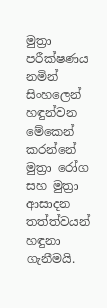මුත්‍රා පරීක්ෂණය නමින් සිංහලෙන් හඳුන්වන මේකෙන් කරන්නේ මුත්‍රා රෝග සහ මුත්‍රා ආසාදන තත්ත්වයන් හඳුනා ගැනීමයි.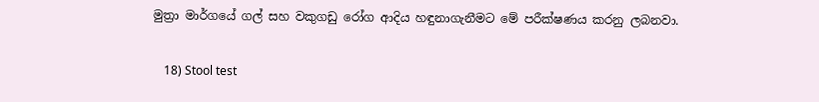මුත්‍රා මාර්ගයේ ගල් සහ වකුගඩු රෝග ආදිය හඳුනාගැනීමට මේ පරීක්ෂණය කරනු ලබනවා.

    18) Stool test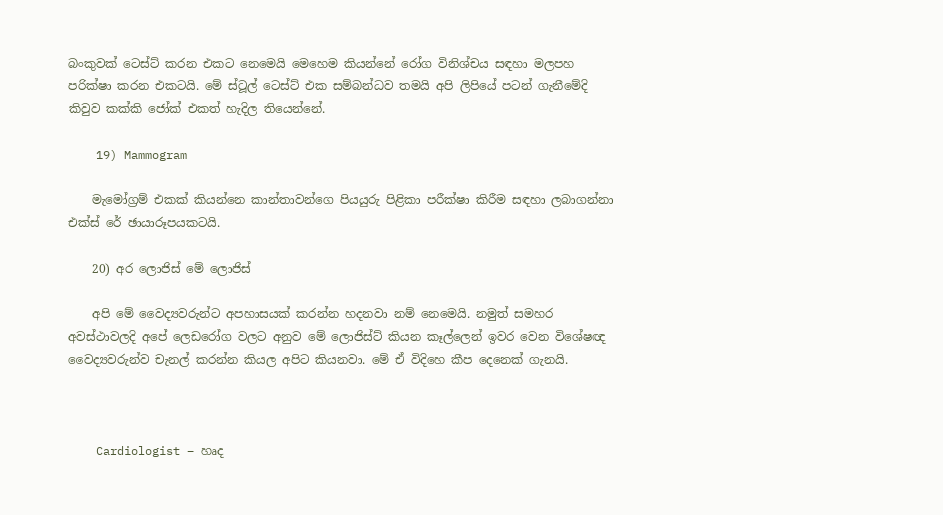බංකුවක් ටෙස්ට් කරන එකට නෙමෙයි මෙහෙම කියන්නේ රෝග විනිශ්චය සඳහා මලපහ පරික්ෂා කරන එකටයි. මේ ස්ටූල් ටෙස්ට් එක සම්බන්ධව තමයි අපි ලිපියේ පටන් ගැනීමේදි කිවුව කක්කි ජෝක් එකත් හැදිල තියෙන්නේ.

    19) Mammogram

    මැමෝග්‍රම් එකක් කියන්නෙ කාන්තාවන්ගෙ පියයුරු පිළිකා පරීක්ෂා කිරීම සඳහා ලබාගන්නා එක්ස් රේ ඡායාරූපයකටයි.

    20) අර ලොජිස් මේ ලොජිස්

    අපි මේ වෛද්‍යවරුන්ට අපහාසයක් කරන්න හදනවා නම් නෙමෙයි. නමුත් සමහර අවස්ථාවලදි අපේ ලෙඩරෝග වලට අනුව මේ ලොජිස්ට් කියන කෑල්ලෙන් ඉවර වෙන විශේෂඥ වෛද්‍යවරුන්ව චැනල් කරන්න කියල අපිට කියනවා. මේ ඒ විදිහෙ කීප දෙනෙක් ගැනයි.



    Cardiologist – හෘද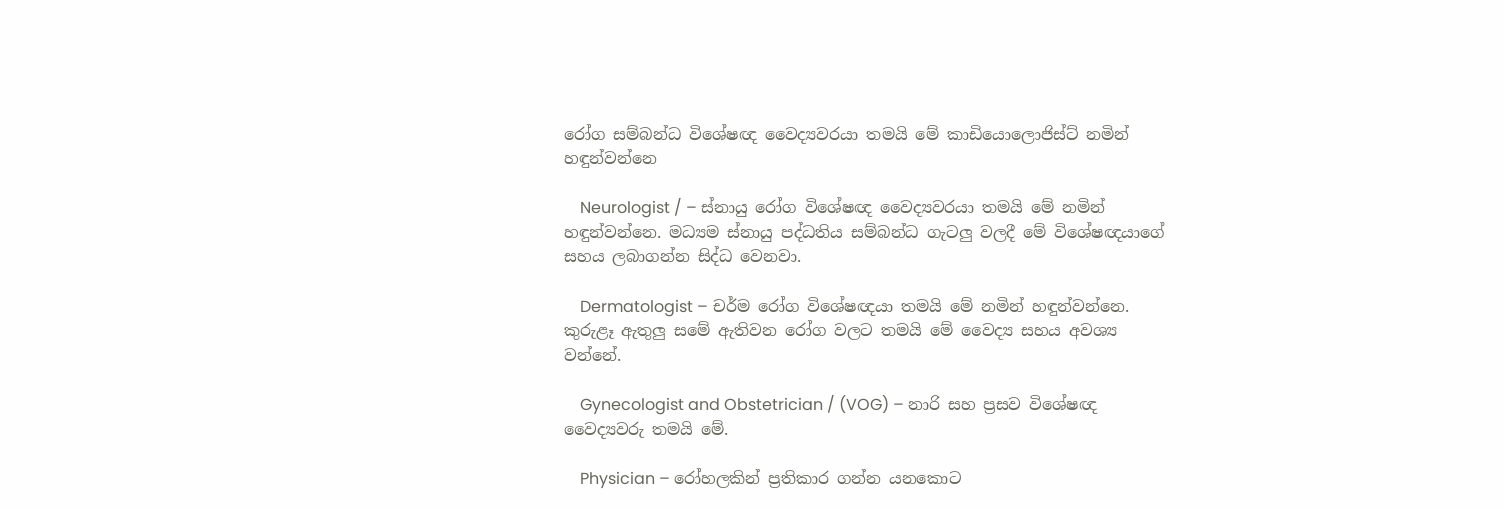රෝග සම්බන්ධ විශේෂඥ වෛද්‍යවරයා තමයි මේ කාඩියොලොජිස්ට් නමින් හඳුන්වන්නෙ

    Neurologist / – ස්නායු රෝග විශේෂඥ වෛද්‍යවරයා තමයි මේ නමින් හඳුන්වන්නෙ. මධ්‍යම ස්නායු පද්ධතිය සම්බන්ධ ගැටලු වලදී මේ විශේෂඥයාගේ සහය ලබාගන්න සිද්ධ වෙනවා.

    Dermatologist – චර්ම රෝග විශේෂඥයා තමයි මේ නමින් හඳුන්වන්නෙ. කුරුළෑ ඇතුලු සමේ ඇතිවන රෝග වලට තමයි මේ වෛද්‍ය සහය අවශ්‍ය වන්නේ.

    Gynecologist and Obstetrician / (VOG) – නාරි සහ ප්‍රසව විශේෂඥ වෛද්‍යවරු තමයි මේ.

    Physician – රෝහලකින් ප්‍රතිකාර ගන්න යනකොට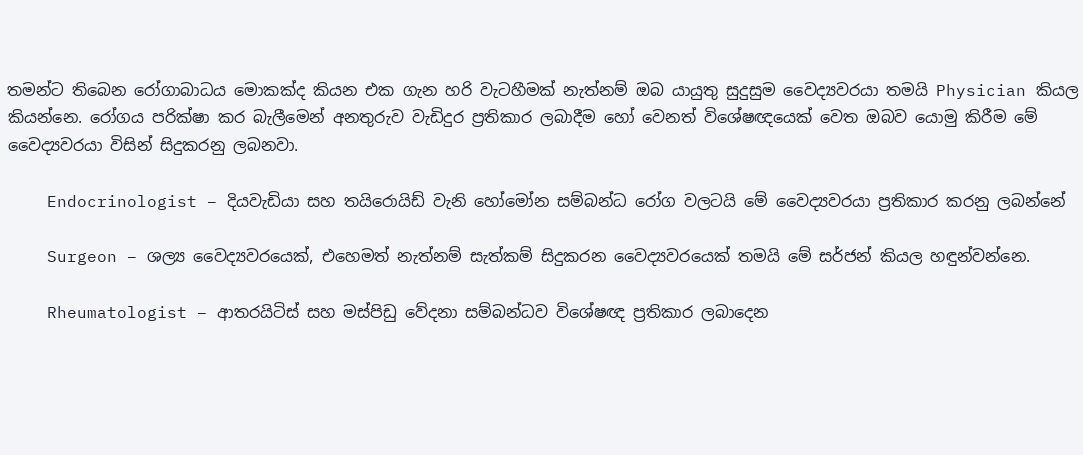තමන්ට තිබෙන රෝගාබාධය මොකක්ද කියන එක ගැන හරි වැටහීමක් නැත්නම් ඔබ යායුතු සුදුසුම වෛද්‍යවරයා තමයි Physician කියල කියන්නෙ. රෝගය පරික්ෂා කර බැලීමෙන් අනතුරුව වැඩිදුර ප්‍රතිකාර ලබාදීම හෝ වෙනත් විශේෂඥයෙක් වෙත ඔබව යොමු කිරීම මේ වෛද්‍යවරයා විසින් සිදුකරනු ලබනවා.

    Endocrinologist – දියවැඩියා සහ තයිරොයිඩ් වැනි හෝමෝන සම්බන්ධ රෝග වලටයි මේ වෛද්‍යවරයා ප්‍රතිකාර කරනු ලබන්නේ

    Surgeon – ශල්‍ය වෛද්‍යවරයෙක්, එහෙමත් නැත්නම් සැත්කම් සිදුකරන වෛද්‍යවරයෙක් තමයි මේ සර්ජන් කියල හඳුන්වන්නෙ.

    Rheumatologist – ආතරයිටිස් සහ මස්පිඩු වේදනා සම්බන්ධව විශේෂඥ ප්‍රතිකාර ලබාදෙන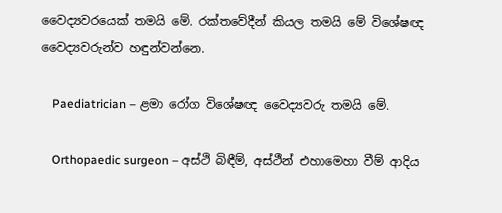වෛද්‍යවරයෙක් තමයි මේ. රක්තවේදීන් කියල තමයි මේ විශේෂඥ වෛද්‍යවරුන්ව හඳුන්වන්නෙ.

    Paediatrician – ළමා රෝග විශේෂඥ වෛද්‍යවරු තමයි මේ.

    Orthopaedic surgeon – අස්ථි බිඳීම්, අස්ථීන් එහාමෙහා වීම් ආදිය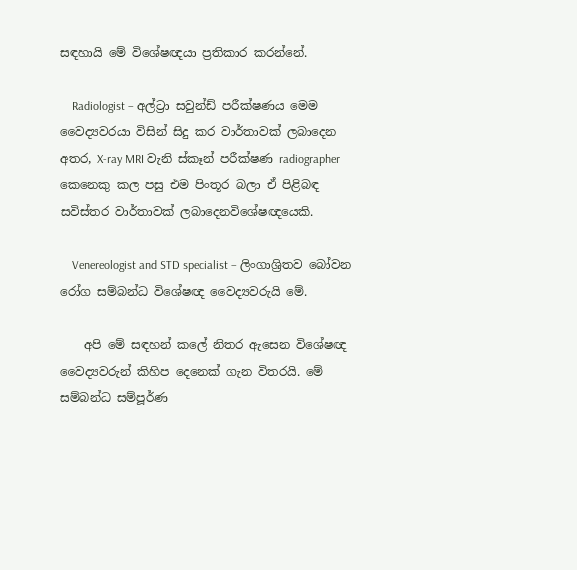සඳහායි මේ විශේෂඥයා ප්‍රතිකාර කරන්නේ.

    Radiologist – අල්ට්‍රා සවුන්ඩ් පරීක්ෂණය මෙම වෛද්‍යවරයා විසින් සිදු කර වාර්තාවක් ලබාදෙන අතර, X-ray MRI වැනි ස්කෑන් පරීක්ෂණ radiographer කෙනෙකු කල පසු එම පිංතූර බලා ඒ පිළිබඳ සවිස්තර වාර්තාවක් ලබාදෙනවිශේෂඥයෙකි.

    Venereologist and STD specialist – ලිංගාශ්‍රිතව බෝවන රෝග සම්බන්ධ විශේෂඥ වෛද්‍යවරුයි මේ.

    අපි මේ සඳහන් කලේ නිතර ඇසෙන විශේෂඥ වෛද්‍යවරුන් කිහිප දෙනෙක් ගැන විතරයි. මේ සම්බන්ධ සම්පූර්ණ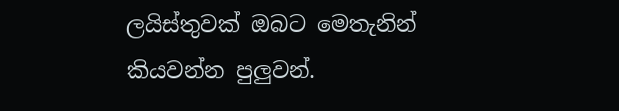ලයිස්තුවක් ඔබට මෙතැනින් කියවන්න පුලුවන්.